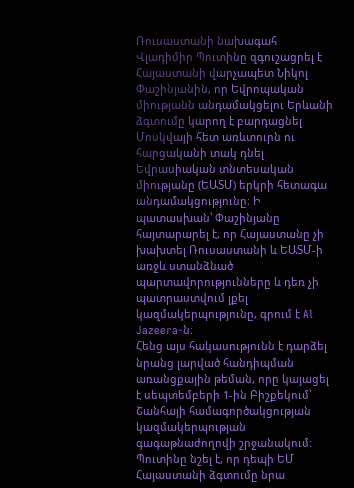Ռուսաստանի նախագահ Վլադիմիր Պուտինը զգուշացրել է Հայաստանի վարչապետ Նիկոլ Փաշինյանին, որ Եվրոպական միությանն անդամակցելու Երևանի ձգտումը կարող է բարդացնել Մոսկվայի հետ առևտուրն ու հարցականի տակ դնել Եվրասիական տնտեսական միությանը (ԵԱՏՄ) երկրի հետագա անդամակցությունը։ Ի պատասխան՝ Փաշինյանը հայտարարել է, որ Հայաստանը չի խախտել Ռուսաստանի և ԵԱՏՄ-ի առջև ստանձնած պարտավորությունները և դեռ չի պատրաստվում լքել կազմակերպությունը, գրում է Al Jazeera-ն։
Հենց այս հակասությունն է դարձել նրանց լարված հանդիպման առանցքային թեման, որը կայացել է սեպտեմբերի 1-ին Բիշքեկում՝ Շանհայի համագործակցության կազմակերպության գագաթնաժողովի շրջանակում:
Պուտինը նշել է, որ դեպի ԵՄ Հայաստանի ձգտումը նրա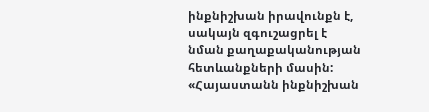ինքնիշխան իրավունքն է, սակայն զգուշացրել է նման քաղաքականության հետևանքների մասին:
«Հայաստանն ինքնիշխան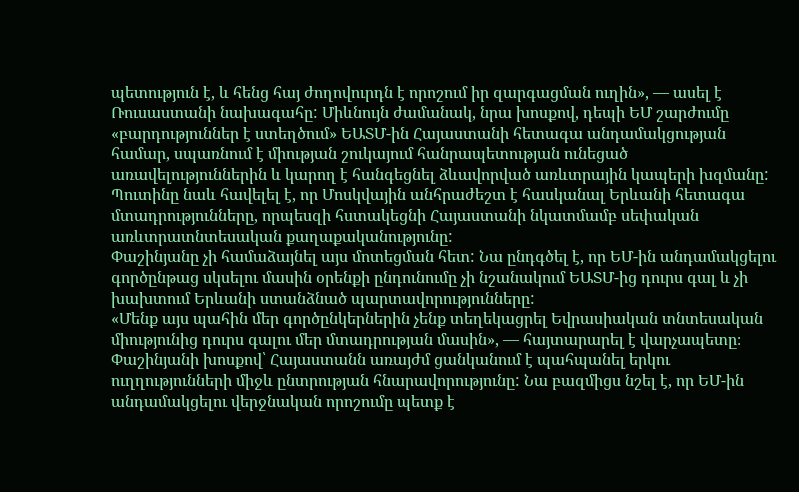պետություն է, և հենց հայ ժողովուրդն է որոշում իր զարգացման ուղին», — ասել է Ռուսաստանի նախագահը: Միևնույն ժամանակ, նրա խոսքով, դեպի ԵՄ շարժումը «բարդություններ է ստեղծում» ԵԱՏՄ-ին Հայաստանի հետագա անդամակցության համար, սպառնում է միության շուկայում հանրապետության ունեցած առավելություններին և կարող է հանգեցնել ձևավորված առևտրային կապերի խզմանը:
Պուտինը նաև հավելել է, որ Մոսկվային անհրաժեշտ է հասկանալ Երևանի հետագա մտադրությունները, որպեսզի հստակեցնի Հայաստանի նկատմամբ սեփական առևտրատնտեսական քաղաքականությունը:
Փաշինյանը չի համաձայնել այս մոտեցման հետ: Նա ընդգծել է, որ ԵՄ-ին անդամակցելու գործընթաց սկսելու մասին օրենքի ընդունումը չի նշանակում ԵԱՏՄ-ից դուրս գալ և չի խախտում Երևանի ստանձնած պարտավորությունները:
«Մենք այս պահին մեր գործընկերներին չենք տեղեկացրել Եվրասիական տնտեսական միությունից դուրս գալու մեր մտադրության մասին», — հայտարարել է վարչապետը։
Փաշինյանի խոսքով՝ Հայաստանն առայժմ ցանկանում է պահպանել երկու ուղղությունների միջև ընտրության հնարավորությունը: Նա բազմիցս նշել է, որ ԵՄ-ին անդամակցելու վերջնական որոշումը պետք է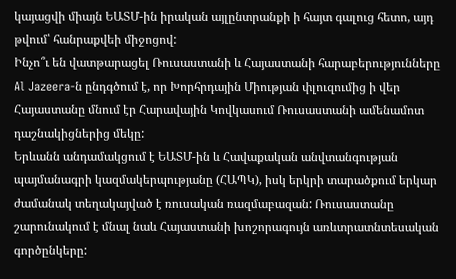կայացվի միայն ԵԱՏՄ-ին իրական այլընտրանքի ի հայտ գալուց հետո, այդ թվում՝ հանրաքվեի միջոցով:
Ինչո՞ւ են վատթարացել Ռուսաստանի և Հայաստանի հարաբերությունները
Al Jazeera-ն ընդգծում է, որ Խորհրդային Միության փլուզումից ի վեր Հայաստանը մնում էր Հարավային Կովկասում Ռուսաստանի ամենամոտ դաշնակիցներից մեկը:
Երևանն անդամակցում է ԵԱՏՄ-ին և Հավաքական անվտանգության պայմանագրի կազմակերպությանը (ՀԱՊԿ), իսկ երկրի տարածքում երկար ժամանակ տեղակայված է ռուսական ռազմաբազան: Ռուսաստանը շարունակում է մնալ նաև Հայաստանի խոշորագույն առևտրատնտեսական գործընկերը: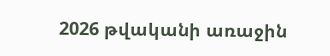2026 թվականի առաջին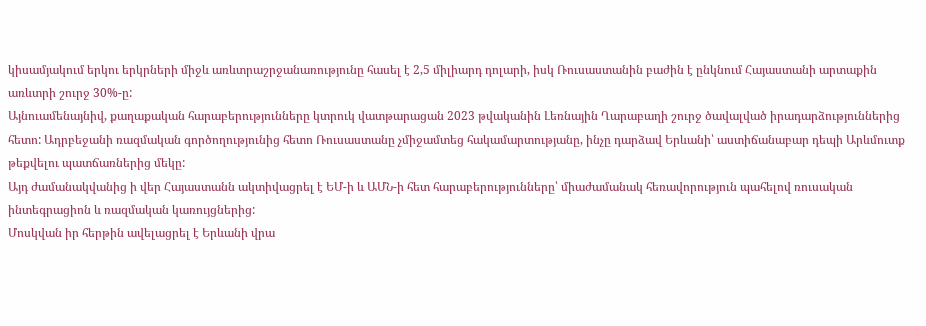կիսամյակում երկու երկրների միջև առևտրաշրջանառությունը հասել է 2,5 միլիարդ դոլարի, իսկ Ռուսաստանին բաժին է ընկնում Հայաստանի արտաքին առևտրի շուրջ 30%-ը:
Այնուամենայնիվ, քաղաքական հարաբերությունները կտրուկ վատթարացան 2023 թվականին Լեռնային Ղարաբաղի շուրջ ծավալված իրադարձություններից հետո: Ադրբեջանի ռազմական գործողությունից հետո Ռուսաստանը չմիջամտեց հակամարտությանը, ինչը դարձավ Երևանի՝ աստիճանաբար դեպի Արևմուտք թեքվելու պատճառներից մեկը:
Այդ ժամանակվանից ի վեր Հայաստանն ակտիվացրել է ԵՄ-ի և ԱՄՆ-ի հետ հարաբերությունները՝ միաժամանակ հեռավորություն պահելով ռուսական ինտեգրացիոն և ռազմական կառույցներից:
Մոսկվան իր հերթին ավելացրել է Երևանի վրա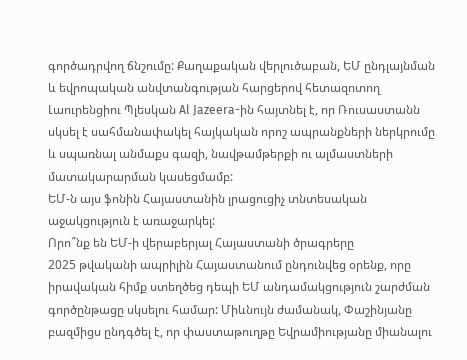գործադրվող ճնշումը: Քաղաքական վերլուծաբան, ԵՄ ընդլայնման և եվրոպական անվտանգության հարցերով հետազոտող Լաուրենցիու Պլեսկան Al Jazeera-ին հայտնել է, որ Ռուսաստանն սկսել է սահմանափակել հայկական որոշ ապրանքների ներկրումը և սպառնալ անմաքս գազի, նավթամթերքի ու ալմաստների մատակարարման կասեցմամբ:
ԵՄ-ն այս ֆոնին Հայաստանին լրացուցիչ տնտեսական աջակցություն է առաջարկել:
Որո՞նք են ԵՄ-ի վերաբերյալ Հայաստանի ծրագրերը
2025 թվականի ապրիլին Հայաստանում ընդունվեց օրենք, որը իրավական հիմք ստեղծեց դեպի ԵՄ անդամակցություն շարժման գործընթացը սկսելու համար: Միևնույն ժամանակ, Փաշինյանը բազմիցս ընդգծել է, որ փաստաթուղթը Եվրամիությանը միանալու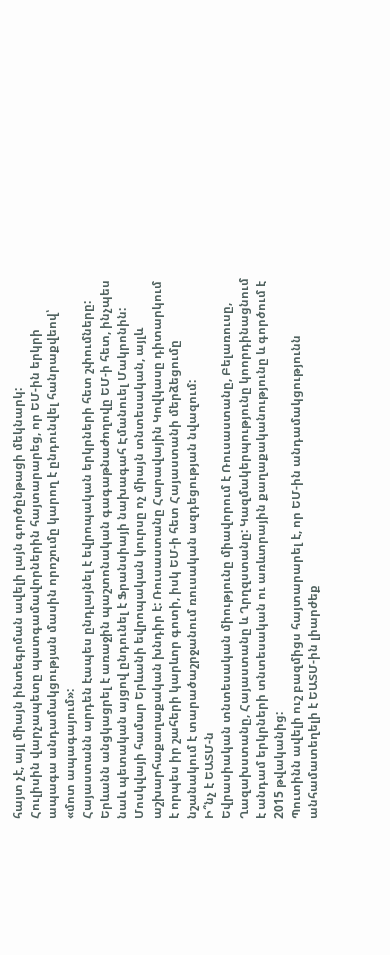հայտ չէ, այլ միայն ինտեգրման ավելի լայն գործընթացի մեկնարկ:
Հուլիսին վարչապետը պատգամավորներին հայտարարեց, որ ԵՄ-ին երկրի ապագա անդամակցության մասին որոշումը կարող է ընդունվել հանրաքվեով՝ «մոտ ապագայում»:
Հայաստանն արդեն էապես ընդլայնել է եվրոպական երկրների հետ շփումները: Երևանն անցկացրել է առաջին պաշտոնական գագաթնաժողովը ԵՄ-ի հետ, ինչպես նաև պետական այցով ընդունել է Ֆրանսիայի նախագահ Էմանուել Մակրոնին:
Մոսկվայի համար Երևանի եվրոպական կուրսը ոչ միայն տնտեսական, այլև աշխարհաքաղաքական խնդիր է: Ռուսաստանը Հարավային Կովկասը դիտարկում է որպես իր շահերի կարևոր գոտի, իսկ ԵՄ-ի հետ Հայաստանի մերձեցումը նշանակում է տարածաշրջանում ռուսական ազդեցության նվազում:
Ի՞նչ է ԵԱՏՄ-ն
Եվրասիական տնտեսական միությունը միավորում է Ռուսաստանը, Բելառուսը, Ղազախստանը, Հայաստանը և Ղրղզստանը: Կազմակերպությունը կոորդինացնում է անդամ երկրների տնտեսական ու առևտրային քաղաքականությունը և գործում է 2015 թվականից:
Պուտինն ավելի ուշ բազմիցս հայտարարել է, որ ԵՄ-ին անդամակցությունն անհամատեղելի է ԵԱՏՄ-ին լիարժեք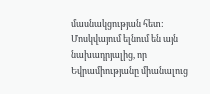մասնակցության հետ: Մոսկվայում ելնում են այն նախադրյալից, որ Եվրամիությանը միանալուց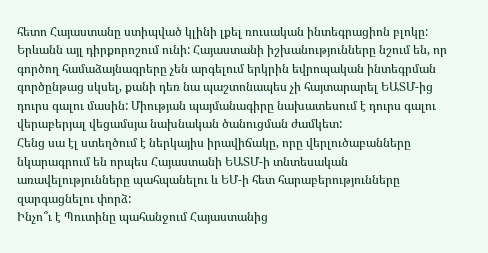հետո Հայաստանը ստիպված կլինի լքել ռուսական ինտեգրացիոն բլոկը:
Երևանն այլ դիրքորոշում ունի: Հայաստանի իշխանությունները նշում են, որ գործող համաձայնագրերը չեն արգելում երկրին եվրոպական ինտեգրման գործընթաց սկսել, քանի դեռ նա պաշտոնապես չի հայտարարել ԵԱՏՄ-ից դուրս գալու մասին: Միության պայմանագիրը նախատեսում է դուրս գալու վերաբերյալ վեցամսյա նախնական ծանուցման ժամկետ:
Հենց սա էլ ստեղծում է ներկայիս իրավիճակը, որը վերլուծաբանները նկարագրում են որպես Հայաստանի ԵԱՏՄ-ի տնտեսական առավելությունները պահպանելու և ԵՄ-ի հետ հարաբերությունները զարգացնելու փորձ:
Ինչո՞ւ է Պուտինը պահանջում Հայաստանից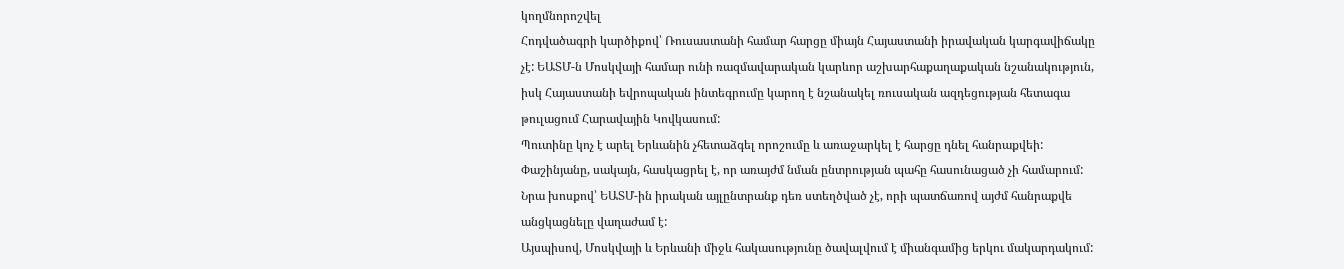կողմնորոշվել
Հոդվածագրի կարծիքով՝ Ռուսաստանի համար հարցը միայն Հայաստանի իրավական կարգավիճակը չէ: ԵԱՏՄ-ն Մոսկվայի համար ունի ռազմավարական կարևոր աշխարհաքաղաքական նշանակություն, իսկ Հայաստանի եվրոպական ինտեգրումը կարող է նշանակել ռուսական ազդեցության հետագա թուլացում Հարավային Կովկասում:
Պուտինը կոչ է արել Երևանին չհետաձգել որոշումը և առաջարկել է հարցը դնել հանրաքվեի:
Փաշինյանը, սակայն, հասկացրել է, որ առայժմ նման ընտրության պահը հասունացած չի համարում: Նրա խոսքով՝ ԵԱՏՄ-ին իրական այլընտրանք դեռ ստեղծված չէ, որի պատճառով այժմ հանրաքվե անցկացնելը վաղաժամ է:
Այսպիսով, Մոսկվայի և Երևանի միջև հակասությունը ծավալվում է միանգամից երկու մակարդակում: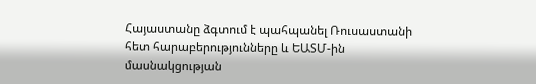Հայաստանը ձգտում է պահպանել Ռուսաստանի հետ հարաբերությունները և ԵԱՏՄ-ին մասնակցության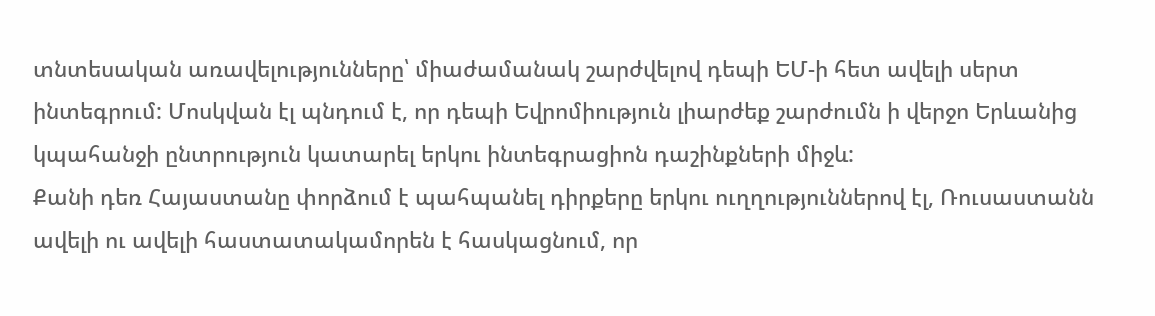տնտեսական առավելությունները՝ միաժամանակ շարժվելով դեպի ԵՄ-ի հետ ավելի սերտ ինտեգրում: Մոսկվան էլ պնդում է, որ դեպի Եվրոմիություն լիարժեք շարժումն ի վերջո Երևանից կպահանջի ընտրություն կատարել երկու ինտեգրացիոն դաշինքների միջև:
Քանի դեռ Հայաստանը փորձում է պահպանել դիրքերը երկու ուղղություններով էլ, Ռուսաստանն ավելի ու ավելի հաստատակամորեն է հասկացնում, որ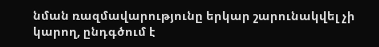նման ռազմավարությունը երկար շարունակվել չի կարող, ընդգծում է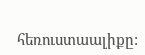հեռուստաալիքը: